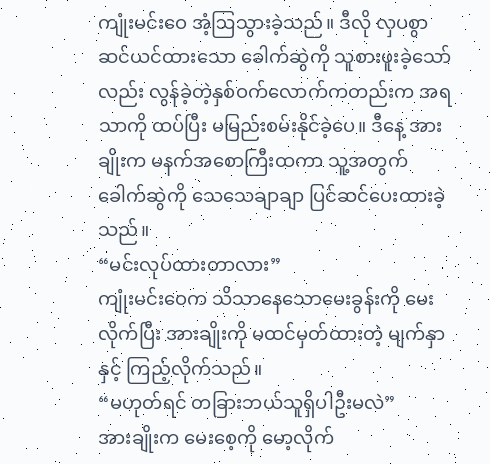ကျုံးမင်းဝေ အံ့ဩသွားခဲ့သည်။ ဒီလို လှပစွာဆင်ယင်ထားသော ခေါက်ဆွဲကို သူစားဖူးခဲ့သော်လည်း လွန်ခဲ့တဲ့နှစ်ဝက်လောက်ကတည်းက အရသာကို ထပ်ပြီး မမြည်းစမ်းနိုင်ခဲ့ပေ။ ဒီနေ့ အားချိုးက မနက်အစောကြီးထကာ သူ့အတွက် ခေါက်ဆွဲကို သေသေချာချာ ပြင်ဆင်ပေးထားခဲ့သည်။
“မင်းလုပ်ထားတာလား”
ကျုံးမင်းဝေက သိသာနေသောမေးခွန်းကို မေးလိုက်ပြီး အားချိုးကို မထင်မှတ်ထားတဲ့ မျက်နှာနှင့် ကြည့်လိုက်သည်။
“မဟုတ်ရင် တခြားဘယ်သူရှိပါဦးမလဲ”
အားချိုးက မေးစေ့ကို မော့လိုက်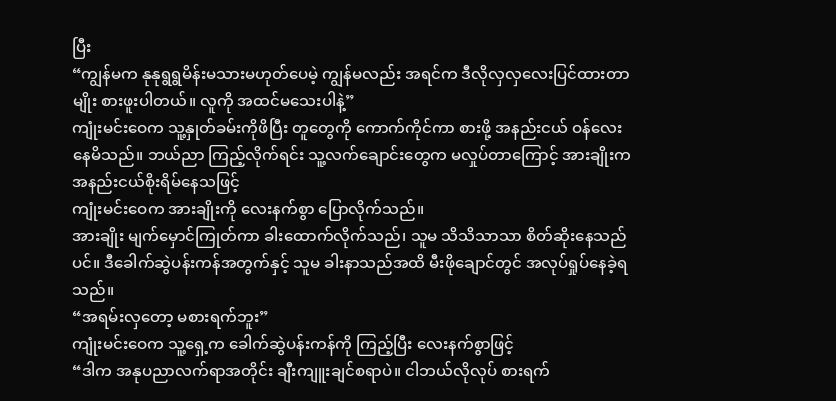ပြီး
“ကျွန်မက နုနုရွရွမိန်းမသားမဟုတ်ပေမဲ့ ကျွန်မလည်း အရင်က ဒီလိုလှလှလေးပြင်ထားတာမျိုး စားဖူးပါတယ်။ လူကို အထင်မသေးပါနဲ့”
ကျုံးမင်းဝေက သူ့နှုတ်ခမ်းကိုဖိပြီး တူတွေကို ကောက်ကိုင်ကာ စားဖို့ အနည်းငယ် ဝန်လေးနေမိသည်။ ဘယ်ညာ ကြည့်လိုက်ရင်း သူ့လက်ချောင်းတွေက မလှုပ်တာကြောင့် အားချိုးက အနည်းငယ်စိုးရိမ်နေသဖြင့်
ကျုံးမင်းဝေက အားချိုးကို လေးနက်စွာ ပြောလိုက်သည်။
အားချိုး မျက်မှောင်ကြုတ်ကာ ခါးထောက်လိုက်သည်၊ သူမ သိသိသာသာ စိတ်ဆိုးနေသည်ပင်။ ဒီခေါက်ဆွဲပန်းကန်အတွက်နှင့် သူမ ခါးနာသည်အထိ မီးဖိုချောင်တွင် အလုပ်ရှုပ်နေခဲ့ရသည်။
“အရမ်းလှတော့ မစားရက်ဘူး”
ကျုံးမင်းဝေက သူ့ရှေ့က ခေါက်ဆွဲပန်းကန်ကို ကြည့်ပြီး လေးနက်စွာဖြင့်
“ဒါက အနုပညာလက်ရာအတိုင်း ချီးကျူးချင်စရာပဲ။ ငါဘယ်လိုလုပ် စားရက်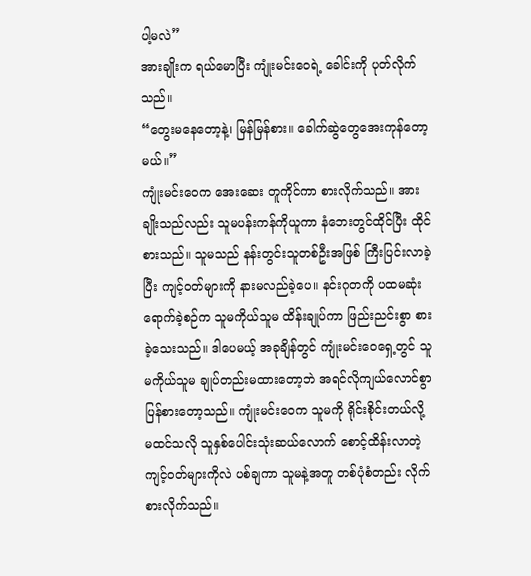ပါ့မလဲ”
အားချိုးက ရယ်မောပြီး ကျုံးမင်းဝေရဲ့ ခေါင်းကို ပုတ်လိုက်သည်။
“တွေးမနေတော့နဲ့၊ မြန်မြန်စား။ ခေါက်ဆွဲတွေအေးကုန်တော့မယ်။”
ကျုံးမင်းဝေက အေးဆေး တူကိုင်ကာ စားလိုက်သည်။ အားချိုးသည်လည်း သူမပန်းကန်ကိုယူကာ နံဘေးတွင်ထိုင်ပြီး ထိုင်စားသည်။ သူမသည် နန်းတွင်းသူတစ်ဦးအဖြစ် ကြီးပြင်းလာခဲ့ပြီး ကျင့်ဝတ်များကို နားမလည်ခဲ့ပေ။ နင်းဂုတကို ပထမဆုံးရောက်ခဲ့စဉ်က သူမကိုယ်သူမ ထိန်းချုပ်ကာ ဖြည်းညင်းစွာ စားခဲ့သေးသည်။ ဒါပေမယ့် အခုချိန်တွင် ကျုံးမင်းဝေရှေ့တွင် သူမကိုယ်သူမ ချုပ်တည်းမထားတော့ဘဲ အရင်လိုကျယ်လောင်စွာပြန်စားတော့သည်။ ကျုံးမင်းဝေက သူမကို ရိုင်းစိုင်းတယ်လို့ မထင်သလို သူနှစ်ပေါင်းသုံးဆယ်လောက် စောင့်ထိန်းလာတဲ့ ကျင့်ဝတ်များကိုလဲ ပစ်ချကာ သူမနဲ့အတူ တစ်ပုံစံတည်း လိုက်စားလိုက်သည်။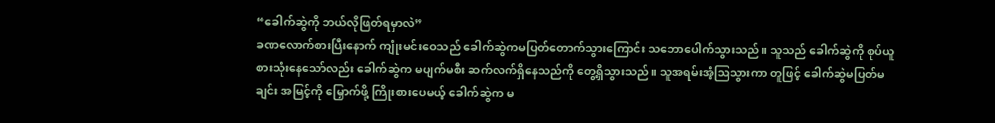“ခေါက်ဆွဲကို ဘယ်လိုဖြတ်ရမှာလဲ”
ခဏလောက်စားပြီးနောက် ကျုံးမင်းဝေသည် ခေါက်ဆွဲကမပြတ်တောက်သွားကြောင်း သဘောပေါက်သွားသည်။ သူသည် ခေါက်ဆွဲကို စုပ်ယူစားသုံးနေသော်လည်း ခေါက်ဆွဲက မပျက်မစီး ဆက်လက်ရှိနေသည်ကို တွေ့ရှိသွားသည်။ သူအရမ်းအံ့ဩသွားကာ တူဖြင့် ခေါက်ဆွဲမပြတ်မချင်း အမြင့်ကို မြှောက်ဖို့ ကြိုးစားပေမယ့် ခေါက်ဆွဲက မ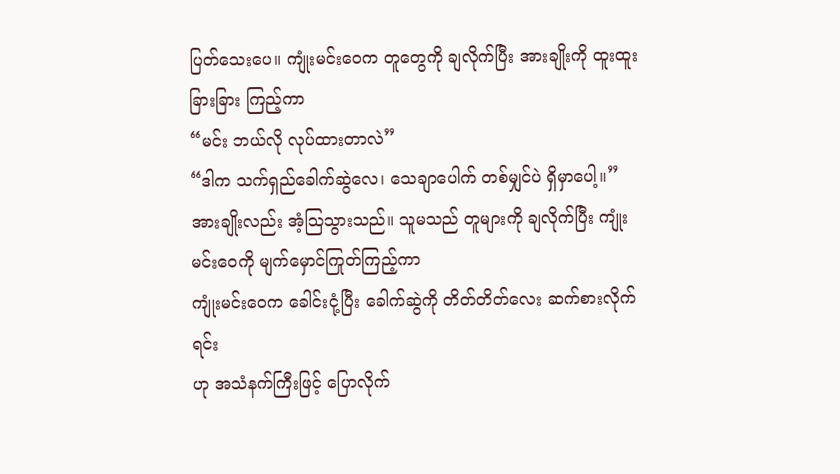ပြတ်သေးပေ။ ကျုံးမင်းဝေက တူတွေကို ချလိုက်ပြီး အားချိုးကို ထူးထူးခြားခြား ကြည့်ကာ
“မင်း ဘယ်လို လုပ်ထားတာလဲ”
“ဒါက သက်ရှည်ခေါက်ဆွဲလေ၊ သေချာပေါက် တစ်မျှင်ပဲ ရှိမှာပေါ့။”
အားချိုးလည်း အံ့သြသွားသည်။ သူမသည် တူများကို ချလိုက်ပြီး ကျုံးမင်းဝေကို မျက်မှောင်ကြုတ်ကြည့်ကာ
ကျုံးမင်းဝေက ခေါင်းငုံ့ပြီး ခေါက်ဆွဲကို တိတ်တိတ်လေး ဆက်စားလိုက်ရင်း
ဟု အသံနက်ကြီးဖြင့် ပြောလိုက်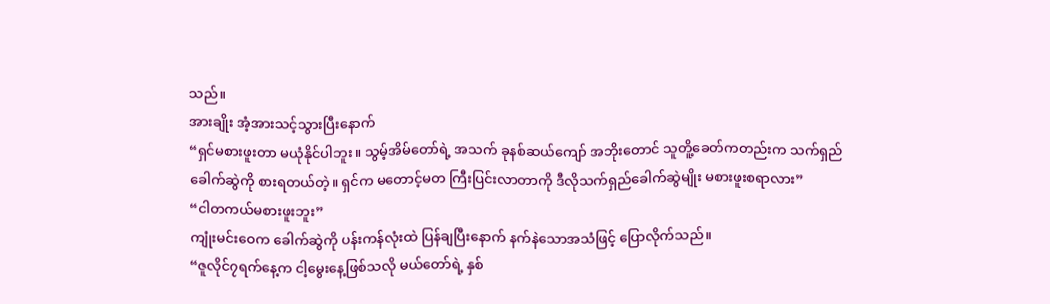သည်။
အားချိုး အံ့အားသင့်သွားပြီးနောက်
“ရှင်မစားဖူးတာ မယုံနိုင်ပါဘူး။ သွမ့်အိမ်တော်ရဲ့ အသက် ခုနစ်ဆယ်ကျော် အဘိုးတောင် သူတိူ့ခေတ်ကတည်းက သက်ရှည်ခေါက်ဆွဲကို စားရတယ်တဲ့။ ရှင်က မတောင့်မတ ကြီးပြင်းလာတာကို ဒီလိုသက်ရှည်ခေါက်ဆွဲမျိုး မစားဖူးစရာလား”
“ငါတကယ်မစားဖူးဘူး”
ကျုံးမင်းဝေက ခေါက်ဆွဲကို ပန်းကန်လုံးထဲ ပြန်ချပြီးနောက် နက်နဲသောအသံဖြင့် ပြောလိုက်သည်။
“ဇူလိုင်၇ရက်နေ့က ငါ့မွေးနေ့ဖြစ်သလို မယ်တော်ရဲ့ နှစ်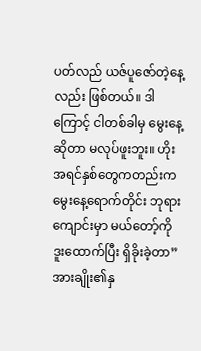ပတ်လည် ယဇ်ပူဇော်တဲ့နေ့လည်း ဖြစ်တယ်။ ဒါကြောင့် ငါတစ်ခါမှ မွေးနေ့ဆိုတာ မလုပ်ဖူးဘူး။ ဟိုးအရင်နှစ်တွေကတည်းက မွေးနေ့ရောက်တိုင်း ဘုရားကျောင်းမှာ မယ်တော့်ကို ဒူးထောက်ပြီး ရှိခိုးခဲ့တာ”
အားချိုး၏နှ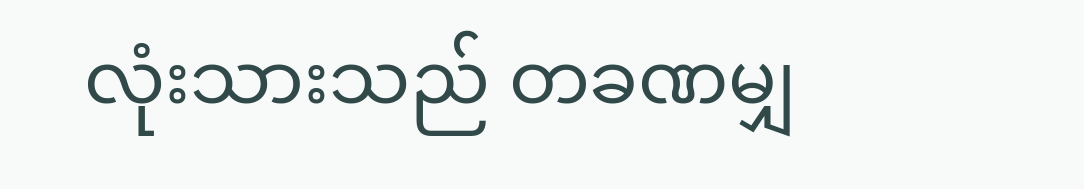လုံးသားသည် တခဏမျှ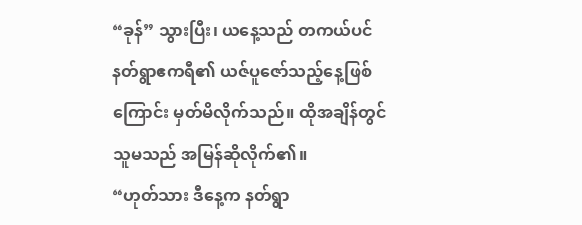“ခုန်” သွားပြီး၊ ယနေ့သည် တကယ်ပင် နတ်ရွာဧကရီ၏ ယဇ်ပူဇော်သည့်နေ့ဖြစ်ကြောင်း မှတ်မိလိုက်သည်။ ထိုအချိန်တွင် သူမသည် အမြန်ဆိုလိုက်၏။
“ဟုတ်သား ဒီနေ့က နတ်ရွာ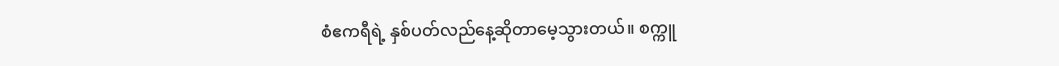စံဧကရီရဲ့ နှစ်ပတ်လည်နေ့ဆိုတာမေ့သွားတယ်။ စက္ကူ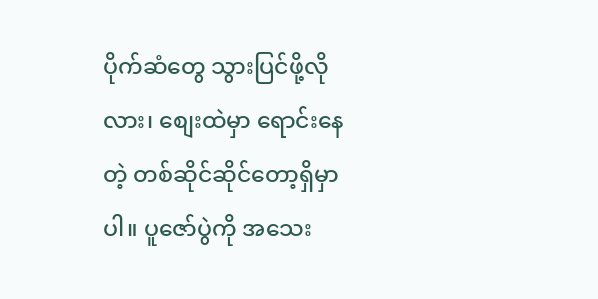ပိုက်ဆံတွေ သွားပြင်ဖို့လိုလား၊ စျေးထဲမှာ ရောင်းနေတဲ့ တစ်ဆိုင်ဆိုင်တော့ရှိမှာပါ။ ပူဇော်ပွဲကို အသေး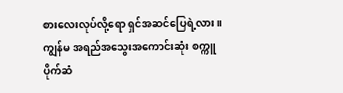စားလေးလုပ်လို့ရော ရှင်အဆင်ပြေရဲ့လား။ ကျွန်မ အရည်အသွေးအကောင်းဆုံး စက္ကူပိုက်ဆံ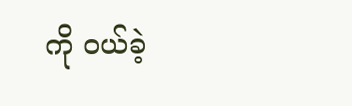ကို ဝယ်ခဲ့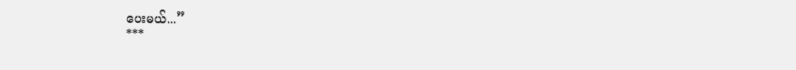ပေးမယ်...”
***